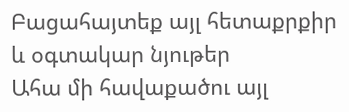Բացահայտեք այլ հետաքրքիր և օգտակար նյութեր
Ահա մի հավաքածու այլ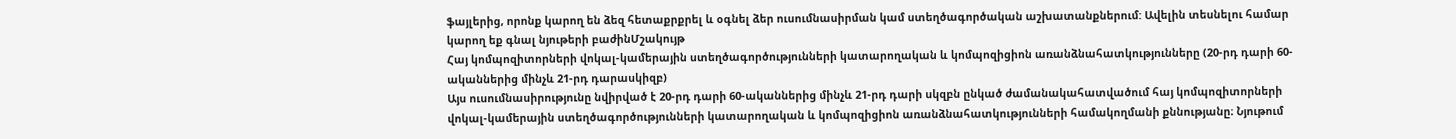ֆայլերից, որոնք կարող են ձեզ հետաքրքրել և օգնել ձեր ուսումնասիրման կամ ստեղծագործական աշխատանքներում: Ավելին տեսնելու համար կարող եք գնալ նյութերի բաժինՄշակույթ
Հայ կոմպոզիտորների վոկալ-կամերային ստեղծագործությունների կատարողական և կոմպոզիցիոն առանձնահատկությունները (20-րդ դարի 60-ականներից մինչև 21-րդ դարասկիզբ)
Այս ուսումնասիրությունը նվիրված է 20-րդ դարի 60-ականներից մինչև 21-րդ դարի սկզբն ընկած ժամանակահատվածում հայ կոմպոզիտորների վոկալ-կամերային ստեղծագործությունների կատարողական և կոմպոզիցիոն առանձնահատկությունների համակողմանի քննությանը։ Նյութում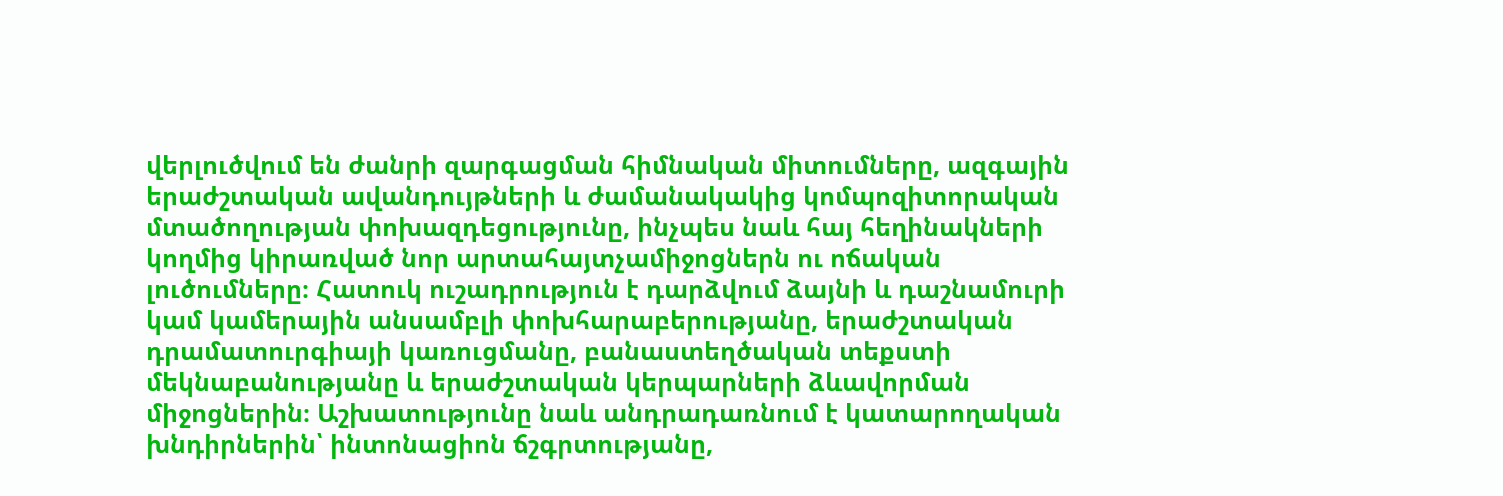վերլուծվում են ժանրի զարգացման հիմնական միտումները, ազգային երաժշտական ավանդույթների և ժամանակակից կոմպոզիտորական մտածողության փոխազդեցությունը, ինչպես նաև հայ հեղինակների կողմից կիրառված նոր արտահայտչամիջոցներն ու ոճական լուծումները։ Հատուկ ուշադրություն է դարձվում ձայնի և դաշնամուրի կամ կամերային անսամբլի փոխհարաբերությանը, երաժշտական դրամատուրգիայի կառուցմանը, բանաստեղծական տեքստի մեկնաբանությանը և երաժշտական կերպարների ձևավորման միջոցներին։ Աշխատությունը նաև անդրադառնում է կատարողական խնդիրներին՝ ինտոնացիոն ճշգրտությանը,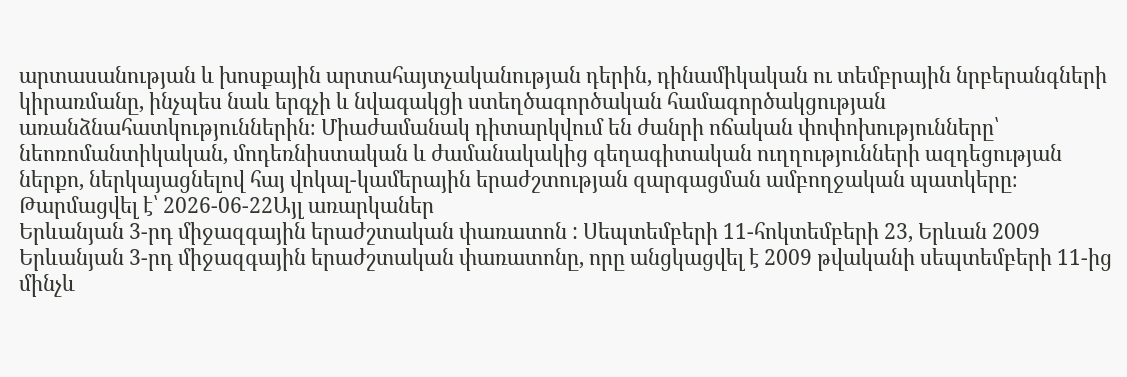արտասանության և խոսքային արտահայտչականության դերին, դինամիկական ու տեմբրային նրբերանգների կիրառմանը, ինչպես նաև երգչի և նվագակցի ստեղծագործական համագործակցության առանձնահատկություններին։ Միաժամանակ դիտարկվում են ժանրի ոճական փոփոխությունները՝ նեոռոմանտիկական, մոդեռնիստական և ժամանակակից գեղագիտական ուղղությունների ազդեցության ներքո, ներկայացնելով հայ վոկալ-կամերային երաժշտության զարգացման ամբողջական պատկերը։
Թարմացվել է՝ 2026-06-22Այլ առարկաներ
Երևանյան 3-րդ միջազգային երաժշտական փառատոն : Սեպտեմբերի 11-հոկտեմբերի 23, Երևան 2009
Երևանյան 3-րդ միջազգային երաժշտական փառատոնը, որը անցկացվել է 2009 թվականի սեպտեմբերի 11-ից մինչև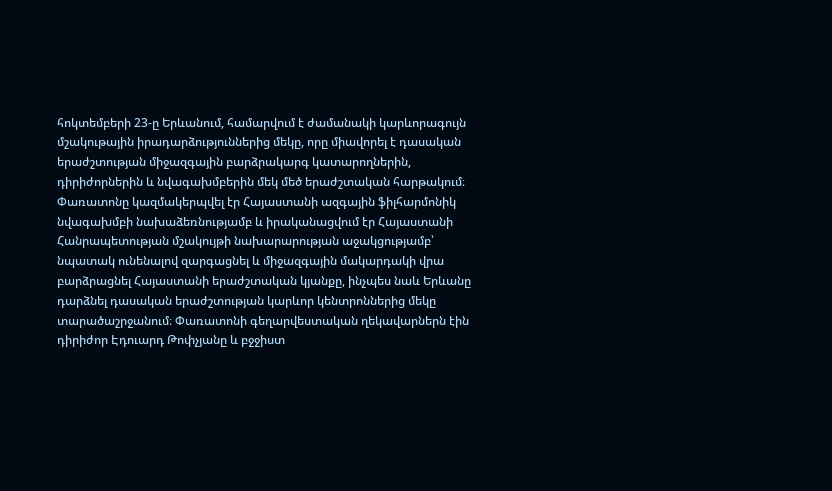հոկտեմբերի 23-ը Երևանում, համարվում է ժամանակի կարևորագույն մշակութային իրադարձություններից մեկը, որը միավորել է դասական երաժշտության միջազգային բարձրակարգ կատարողներին, դիրիժորներին և նվագախմբերին մեկ մեծ երաժշտական հարթակում։ Փառատոնը կազմակերպվել էր Հայաստանի ազգային ֆիլհարմոնիկ նվագախմբի նախաձեռնությամբ և իրականացվում էր Հայաստանի Հանրապետության մշակույթի նախարարության աջակցությամբ՝ նպատակ ունենալով զարգացնել և միջազգային մակարդակի վրա բարձրացնել Հայաստանի երաժշտական կյանքը, ինչպես նաև Երևանը դարձնել դասական երաժշտության կարևոր կենտրոններից մեկը տարածաշրջանում։ Փառատոնի գեղարվեստական ղեկավարներն էին դիրիժոր Էդուարդ Թոփչյանը և բջջիստ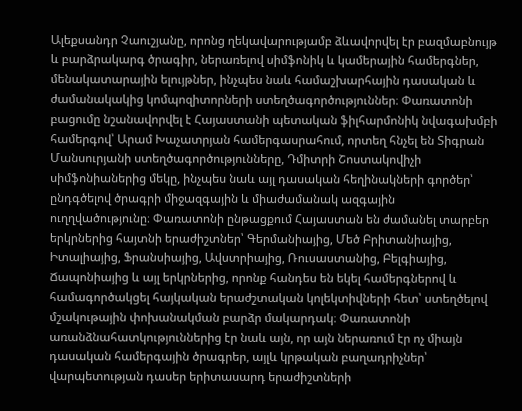Ալեքսանդր Չաուշյանը, որոնց ղեկավարությամբ ձևավորվել էր բազմաբնույթ և բարձրակարգ ծրագիր, ներառելով սիմֆոնիկ և կամերային համերգներ, մենակատարային ելույթներ, ինչպես նաև համաշխարհային դասական և ժամանակակից կոմպոզիտորների ստեղծագործություններ։ Փառատոնի բացումը նշանավորվել է Հայաստանի պետական ֆիլհարմոնիկ նվագախմբի համերգով՝ Արամ Խաչատրյան համերգասրահում, որտեղ հնչել են Տիգրան Մանսուրյանի ստեղծագործությունները, Դմիտրի Շոստակովիչի սիմֆոնիաներից մեկը, ինչպես նաև այլ դասական հեղինակների գործեր՝ ընդգծելով ծրագրի միջազգային և միաժամանակ ազգային ուղղվածությունը։ Փառատոնի ընթացքում Հայաստան են ժամանել տարբեր երկրներից հայտնի երաժիշտներ՝ Գերմանիայից, Մեծ Բրիտանիայից, Իտալիայից, Ֆրանսիայից, Ավստրիայից, Ռուսաստանից, Բելգիայից, Ճապոնիայից և այլ երկրներից, որոնք հանդես են եկել համերգներով և համագործակցել հայկական երաժշտական կոլեկտիվների հետ՝ ստեղծելով մշակութային փոխանակման բարձր մակարդակ։ Փառատոնի առանձնահատկություններից էր նաև այն, որ այն ներառում էր ոչ միայն դասական համերգային ծրագրեր, այլև կրթական բաղադրիչներ՝ վարպետության դասեր երիտասարդ երաժիշտների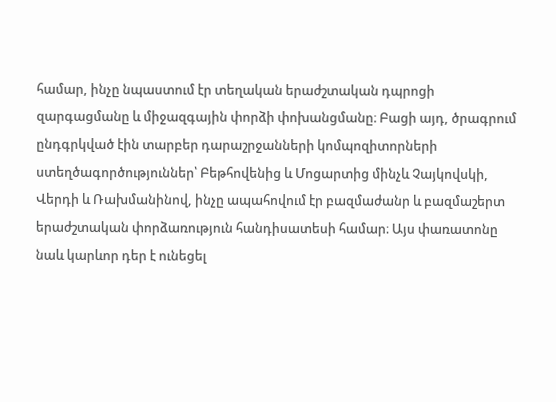համար, ինչը նպաստում էր տեղական երաժշտական դպրոցի զարգացմանը և միջազգային փորձի փոխանցմանը։ Բացի այդ, ծրագրում ընդգրկված էին տարբեր դարաշրջանների կոմպոզիտորների ստեղծագործություններ՝ Բեթհովենից և Մոցարտից մինչև Չայկովսկի, Վերդի և Ռախմանինով, ինչը ապահովում էր բազմաժանր և բազմաշերտ երաժշտական փորձառություն հանդիսատեսի համար։ Այս փառատոնը նաև կարևոր դեր է ունեցել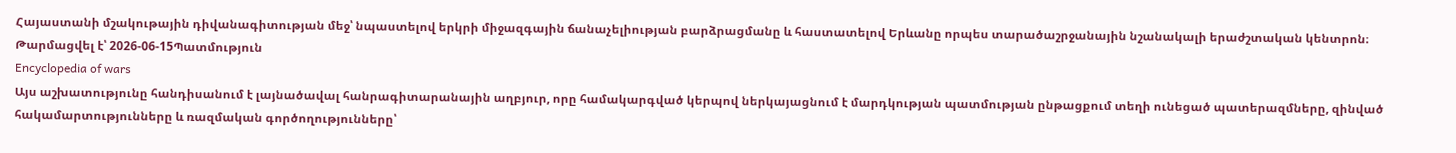Հայաստանի մշակութային դիվանագիտության մեջ՝ նպաստելով երկրի միջազգային ճանաչելիության բարձրացմանը և հաստատելով Երևանը որպես տարածաշրջանային նշանակալի երաժշտական կենտրոն։
Թարմացվել է՝ 2026-06-15Պատմություն
Encyclopedia of wars
Այս աշխատությունը հանդիսանում է լայնածավալ հանրագիտարանային աղբյուր, որը համակարգված կերպով ներկայացնում է մարդկության պատմության ընթացքում տեղի ունեցած պատերազմները, զինված հակամարտությունները և ռազմական գործողությունները՝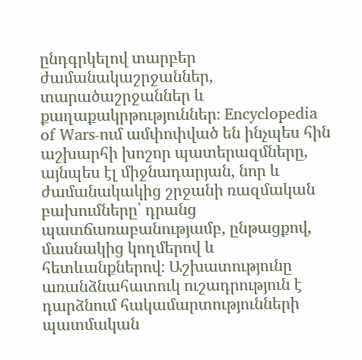ընդգրկելով տարբեր ժամանակաշրջաններ, տարածաշրջաններ և քաղաքակրթություններ։ Encyclopedia of Wars-ում ամփոփված են ինչպես հին աշխարհի խոշոր պատերազմները, այնպես էլ միջնադարյան, նոր և ժամանակակից շրջանի ռազմական բախումները՝ դրանց պատճառաբանությամբ, ընթացքով, մասնակից կողմերով և հետևանքներով։ Աշխատությունը առանձնահատուկ ուշադրություն է դարձնում հակամարտությունների պատմական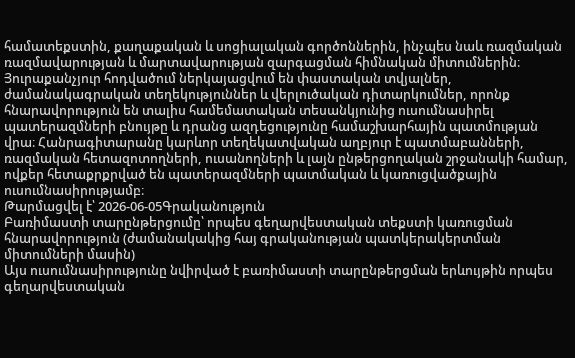համատեքստին, քաղաքական և սոցիալական գործոններին, ինչպես նաև ռազմական ռազմավարության և մարտավարության զարգացման հիմնական միտումներին։ Յուրաքանչյուր հոդվածում ներկայացվում են փաստական տվյալներ, ժամանակագրական տեղեկություններ և վերլուծական դիտարկումներ, որոնք հնարավորություն են տալիս համեմատական տեսանկյունից ուսումնասիրել պատերազմների բնույթը և դրանց ազդեցությունը համաշխարհային պատմության վրա։ Հանրագիտարանը կարևոր տեղեկատվական աղբյուր է պատմաբանների, ռազմական հետազոտողների, ուսանողների և լայն ընթերցողական շրջանակի համար, ովքեր հետաքրքրված են պատերազմների պատմական և կառուցվածքային ուսումնասիրությամբ։
Թարմացվել է՝ 2026-06-05Գրականություն
Բառիմաստի տարընթերցումը՝ որպես գեղարվեստական տեքստի կառուցման հնարավորություն (ժամանակակից հայ գրականության պատկերակերտման միտումների մասին)
Այս ուսումնասիրությունը նվիրված է բառիմաստի տարընթերցման երևույթին որպես գեղարվեստական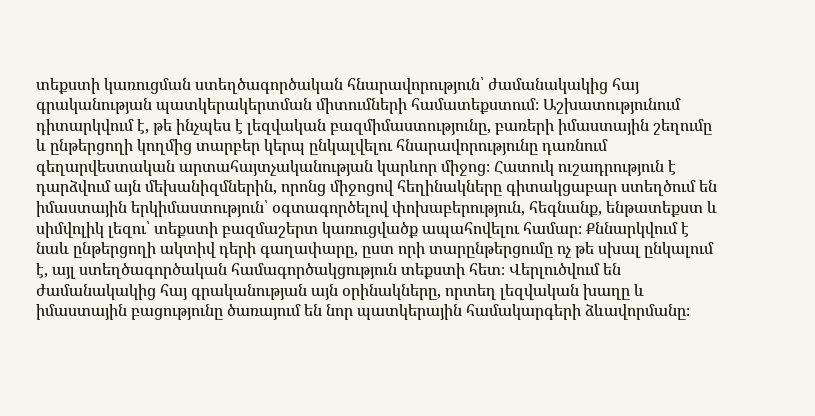տեքստի կառուցման ստեղծագործական հնարավորություն՝ ժամանակակից հայ գրականության պատկերակերտման միտումների համատեքստում։ Աշխատությունում դիտարկվում է, թե ինչպես է լեզվական բազմիմաստությունը, բառերի իմաստային շեղումը և ընթերցողի կողմից տարբեր կերպ ընկալվելու հնարավորությունը դառնում գեղարվեստական արտահայտչականության կարևոր միջոց։ Հատուկ ուշադրություն է դարձվում այն մեխանիզմներին, որոնց միջոցով հեղինակները գիտակցաբար ստեղծում են իմաստային երկիմաստություն՝ օգտագործելով փոխաբերություն, հեգնանք, ենթատեքստ և սիմվոլիկ լեզու՝ տեքստի բազմաշերտ կառուցվածք ապահովելու համար։ Քննարկվում է նաև ընթերցողի ակտիվ դերի գաղափարը, ըստ որի տարընթերցումը ոչ թե սխալ ընկալում է, այլ ստեղծագործական համագործակցություն տեքստի հետ։ Վերլուծվում են ժամանակակից հայ գրականության այն օրինակները, որտեղ լեզվական խաղը և իմաստային բացությունը ծառայում են նոր պատկերային համակարգերի ձևավորմանը։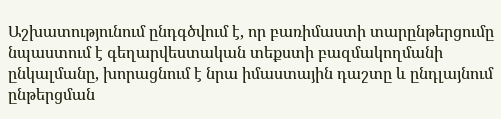Աշխատությունում ընդգծվում է, որ բառիմաստի տարընթերցումը նպաստում է գեղարվեստական տեքստի բազմակողմանի ընկալմանը, խորացնում է նրա իմաստային դաշտը և ընդլայնում ընթերցման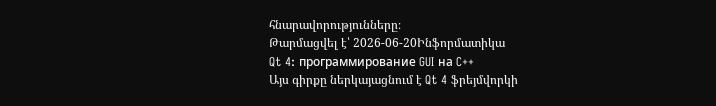հնարավորությունները։
Թարմացվել է՝ 2026-06-20Ինֆորմատիկա
Qt 4: программирование GUI на C++
Այս գիրքը ներկայացնում է Qt 4 ֆրեյմվորկի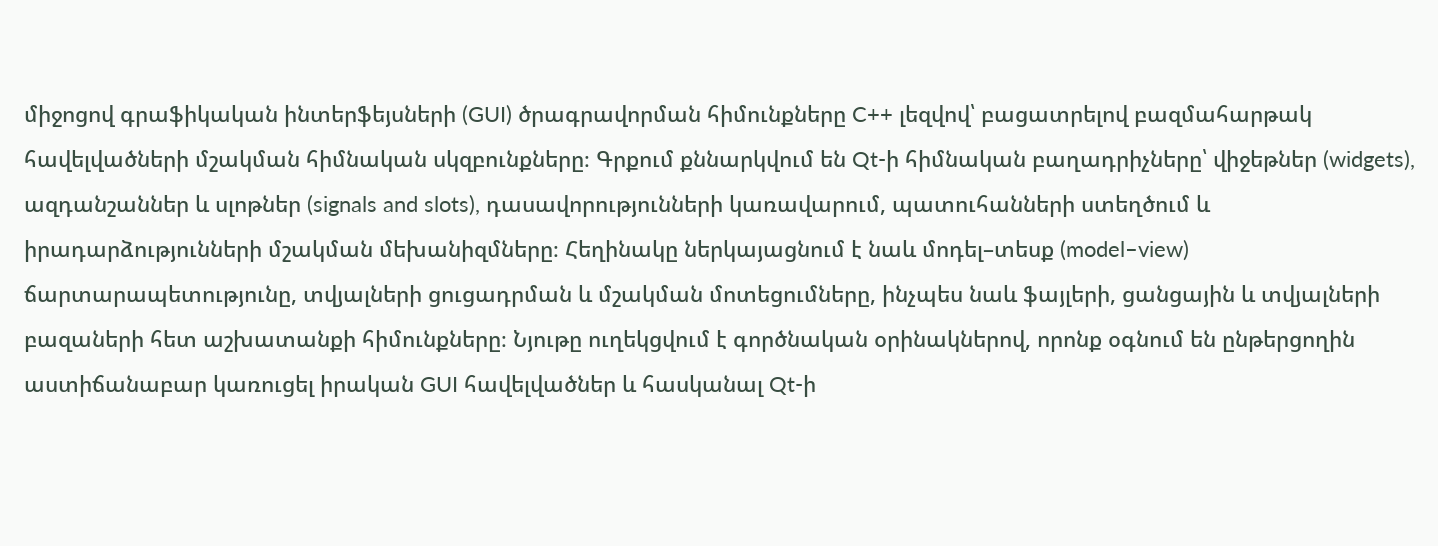միջոցով գրաֆիկական ինտերֆեյսների (GUI) ծրագրավորման հիմունքները C++ լեզվով՝ բացատրելով բազմահարթակ հավելվածների մշակման հիմնական սկզբունքները։ Գրքում քննարկվում են Qt-ի հիմնական բաղադրիչները՝ վիջեթներ (widgets), ազդանշաններ և սլոթներ (signals and slots), դասավորությունների կառավարում, պատուհանների ստեղծում և իրադարձությունների մշակման մեխանիզմները։ Հեղինակը ներկայացնում է նաև մոդել–տեսք (model–view) ճարտարապետությունը, տվյալների ցուցադրման և մշակման մոտեցումները, ինչպես նաև ֆայլերի, ցանցային և տվյալների բազաների հետ աշխատանքի հիմունքները։ Նյութը ուղեկցվում է գործնական օրինակներով, որոնք օգնում են ընթերցողին աստիճանաբար կառուցել իրական GUI հավելվածներ և հասկանալ Qt-ի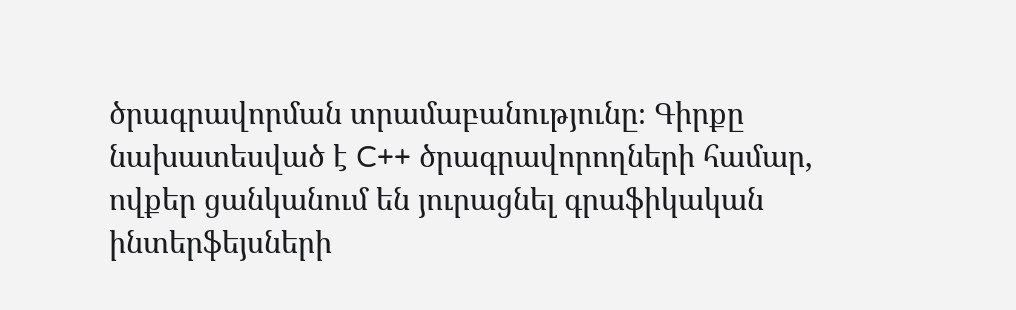ծրագրավորման տրամաբանությունը։ Գիրքը նախատեսված է C++ ծրագրավորողների համար, ովքեր ցանկանում են յուրացնել գրաֆիկական ինտերֆեյսների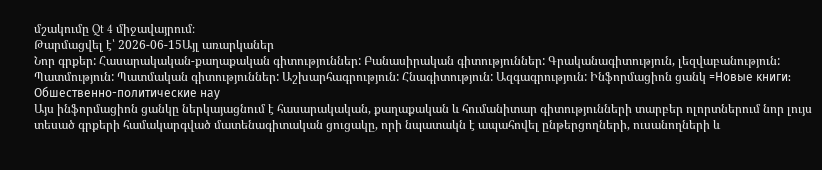մշակումը Qt 4 միջավայրում։
Թարմացվել է՝ 2026-06-15Այլ առարկաներ
Նոր գրքեր: Հասարակական-քաղաքական գիտություններ: Բանասիրական գիտություններ: Գրականագիտություն, լեզվաբանություն: Պատմություն: Պատմական գիտություններ: Աշխարհագրություն: Հնագիտություն: Ազգագրություն: Ինֆորմացիոն ցանկ =Новые книги: Обшественно-политические нау
Այս ինֆորմացիոն ցանկը ներկայացնում է հասարակական, քաղաքական և հումանիտար գիտությունների տարբեր ոլորտներում նոր լույս տեսած գրքերի համակարգված մատենագիտական ցուցակը, որի նպատակն է ապահովել ընթերցողների, ուսանողների և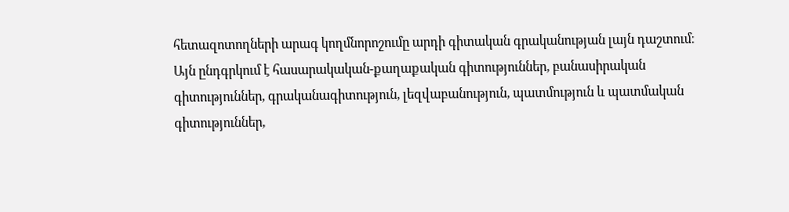հետազոտողների արագ կողմնորոշումը արդի գիտական գրականության լայն դաշտում։ Այն ընդգրկում է հասարակական-քաղաքական գիտություններ, բանասիրական գիտություններ, գրականագիտություն, լեզվաբանություն, պատմություն և պատմական գիտություններ,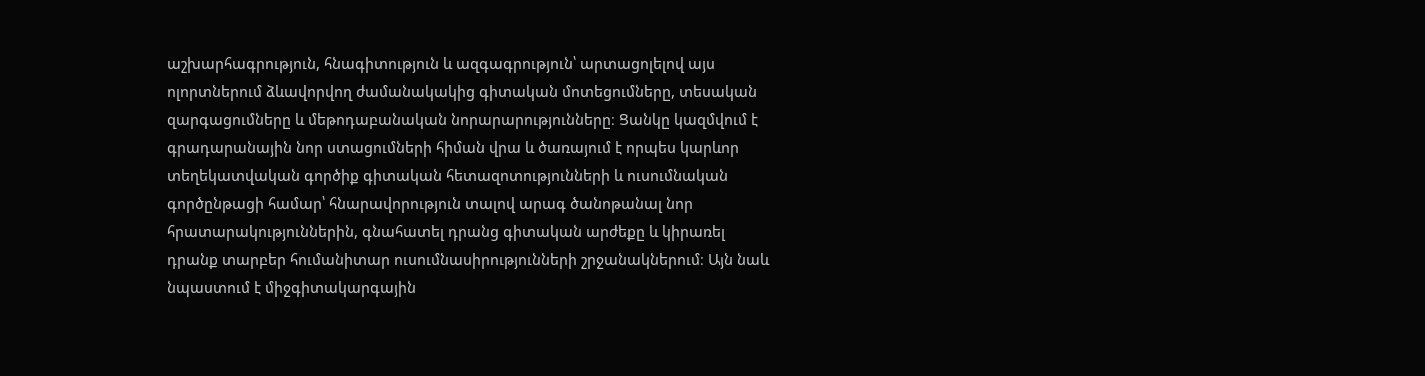աշխարհագրություն, հնագիտություն և ազգագրություն՝ արտացոլելով այս ոլորտներում ձևավորվող ժամանակակից գիտական մոտեցումները, տեսական զարգացումները և մեթոդաբանական նորարարությունները։ Ցանկը կազմվում է գրադարանային նոր ստացումների հիման վրա և ծառայում է որպես կարևոր տեղեկատվական գործիք գիտական հետազոտությունների և ուսումնական գործընթացի համար՝ հնարավորություն տալով արագ ծանոթանալ նոր հրատարակություններին, գնահատել դրանց գիտական արժեքը և կիրառել դրանք տարբեր հումանիտար ուսումնասիրությունների շրջանակներում։ Այն նաև նպաստում է միջգիտակարգային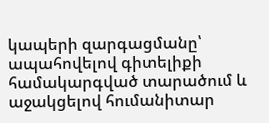կապերի զարգացմանը՝ ապահովելով գիտելիքի համակարգված տարածում և աջակցելով հումանիտար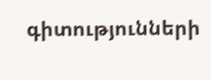գիտությունների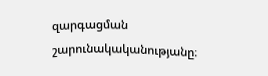զարգացման շարունակականությանը։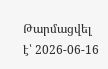Թարմացվել է՝ 2026-06-16